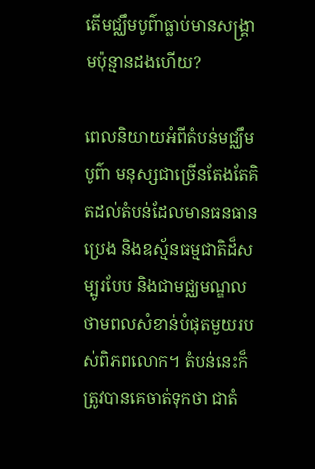តើមជ្ឈឹមបូព៌ាធ្លាប់មានសង្គ្រាមប៉ុន្មានដងហើយ?

ពេលនិយាយអំពីតំបន់មជ្ឈឹមបូព៌ា មនុស្សជាច្រើនតែងតែគិតដល់តំបន់ដែលមានធនធានប្រេង និងឧស្ម័នធម្មជាតិដ៏សម្បូរបែប និងជាមជ្ឈមណ្ឌលថាមពលសំខាន់បំផុតមួយរបស់ពិភពលោក។ តំបន់នេះក៏ត្រូវបានគេចាត់ទុកថា ជាតំ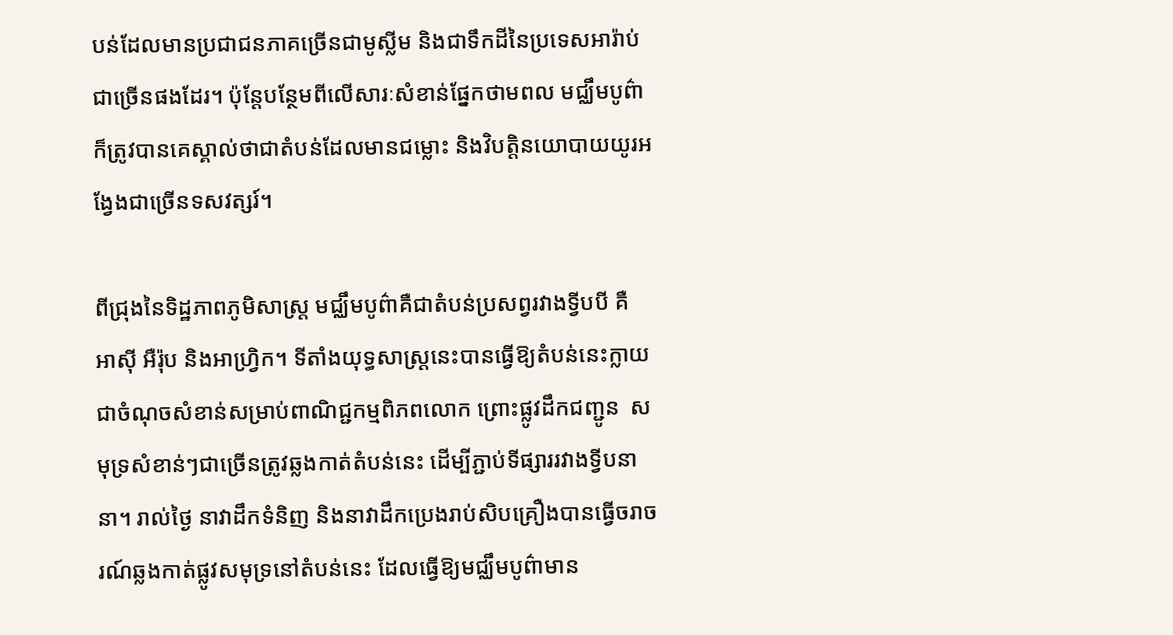បន់ដែលមានប្រជាជនភាគច្រើនជាមូស្លីម និងជាទឹកដីនៃប្រទេសអារ៉ាប់ជាច្រើនផងដែរ។ ប៉ុន្តែបន្ថែមពីលើសារៈសំខាន់ផ្នែកថាមពល មជ្ឈឹមបូព៌ាក៏ត្រូវបានគេស្គាល់ថាជាតំបន់ដែលមានជម្លោះ និងវិបត្តិនយោបាយយូរអង្វែងជាច្រើនទសវត្សរ៍។

ពីជ្រុងនៃទិដ្ឋភាពភូមិសាស្ត្រ មជ្ឈឹមបូព៌ាគឺជាតំបន់ប្រសព្វរវាងទ្វីបបី គឺ អាស៊ី អឺរ៉ុប និងអាហ្វ្រិក។ ទីតាំងយុទ្ធសាស្ត្រនេះបានធ្វើឱ្យតំបន់នេះក្លាយជាចំណុចសំខាន់សម្រាប់ពាណិជ្ជកម្មពិភពលោក ព្រោះផ្លូវដឹកជញ្ជូន  សមុទ្រសំខាន់ៗជាច្រើនត្រូវឆ្លងកាត់តំបន់នេះ ដើម្បីភ្ជាប់ទីផ្សាររវាងទ្វីបនានា។ រាល់ថ្ងៃ នាវាដឹកទំនិញ និងនាវាដឹកប្រេងរាប់សិបគ្រឿងបានធ្វើចរាចរណ៍ឆ្លងកាត់ផ្លូវសមុទ្រនៅតំបន់នេះ ដែលធ្វើឱ្យមជ្ឈឹមបូព៌ាមាន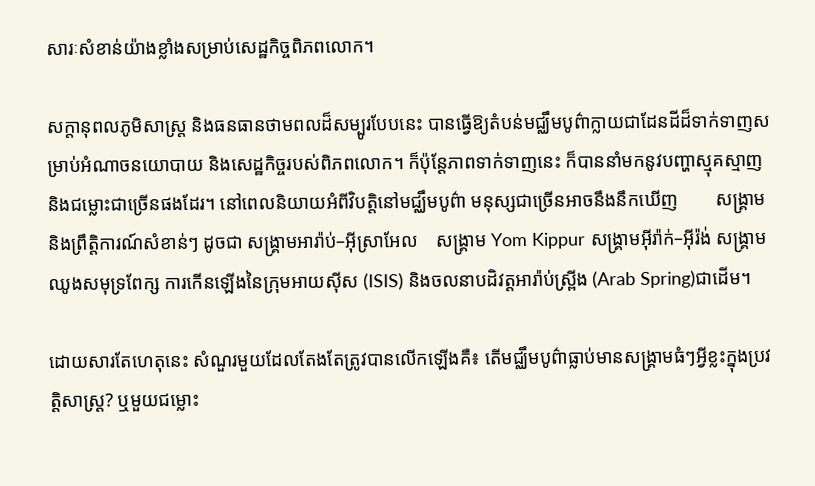សារៈសំខាន់យ៉ាងខ្លាំងសម្រាប់សេដ្ឋកិច្ចពិភពលោក។

សក្តានុពលភូមិសាស្ត្រ និងធនធានថាមពលដ៏សម្បូរបែបនេះ បានធ្វើឱ្យតំបន់មជ្ឈឹមបូព៌ាក្លាយជាដែនដីដ៏ទាក់ទាញសម្រាប់អំណាចនយោបាយ និងសេដ្ឋកិច្ចរបស់ពិភពលោក។ ក៏ប៉ុន្តែភាពទាក់ទាញនេះ ក៏បាននាំមកនូវបញ្ហាស្មុគស្មាញ និងជម្លោះជាច្រើនផងដែរ។ នៅពេលនិយាយអំពីវិបត្តិនៅមជ្ឈឹមបូព៌ា មនុស្សជាច្រើនអាចនឹងនឹកឃើញ        សង្គ្រាម និងព្រឹត្តិការណ៍សំខាន់ៗ ដូចជា សង្គ្រាមអារ៉ាប់–អ៊ីស្រាអែល    សង្គ្រាម Yom Kippur សង្គ្រាមអ៊ីរ៉ាក់–អ៊ីរ៉ង់ សង្គ្រាមឈូងសមុទ្រពែក្ស ការកើនឡើងនៃក្រុមអាយស៊ីស (ISIS) និងចលនាបដិវត្តអារ៉ាប់ស្ព្រីង (Arab Spring)ជាដើម។

ដោយសារតែហេតុនេះ សំណួរមួយដែលតែងតែត្រូវបានលើកឡើងគឺ៖ តើមជ្ឈឹមបូព៌ាធ្លាប់មានសង្គ្រាមធំៗអ្វីខ្លះក្នុងប្រវត្តិសាស្ត្រ? ឬមួយជម្លោះ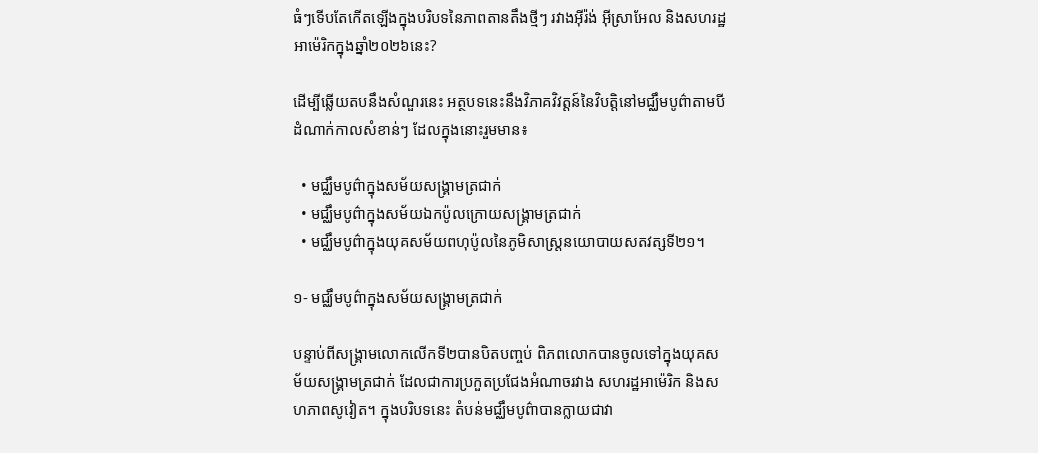ធំៗទើបតែកើតឡើងក្នុងបរិបទនៃភាពតានតឹងថ្មីៗ រវាងអ៊ីរ៉ង់ អ៊ីស្រាអែល និងសហរដ្ឋអាម៉េរិកក្នុងឆ្នាំ២០២៦នេះ?

ដើម្បីឆ្លើយតបនឹងសំណួរនេះ អត្ថបទនេះនឹងវិភាគវិវត្តន៍នៃវិបត្តិនៅមជ្ឈឹមបូព៌ាតាមបីដំណាក់កាលសំខាន់ៗ ដែលក្នុងនោះរួមមាន៖

  • មជ្ឈឹមបូព៌ាក្នុងសម័យសង្គ្រាមត្រជាក់
  • មជ្ឈឹមបូព៌ាក្នុងសម័យឯកប៉ូលក្រោយសង្គ្រាមត្រជាក់
  • មជ្ឈឹមបូព៌ាក្នុងយុគសម័យពហុប៉ូលនៃភូមិសាស្ត្រនយោបាយសតវត្សទី២១។

១- មជ្ឈឹមបូព៌ាក្នុងសម័យសង្គ្រាមត្រជាក់

បន្ទាប់ពីសង្គ្រាមលោកលើកទី២បានបិតបញ្ចប់ ពិភពលោកបានចូលទៅក្នុងយុគសម័យសង្គ្រាមត្រជាក់ ដែលជាការប្រកួតប្រជែងអំណាចរវាង សហរដ្ឋអាម៉េរិក និងសហភាពសូវៀត។ ក្នុងបរិបទនេះ តំបន់មជ្ឈឹមបូព៌ាបានក្លាយជាវា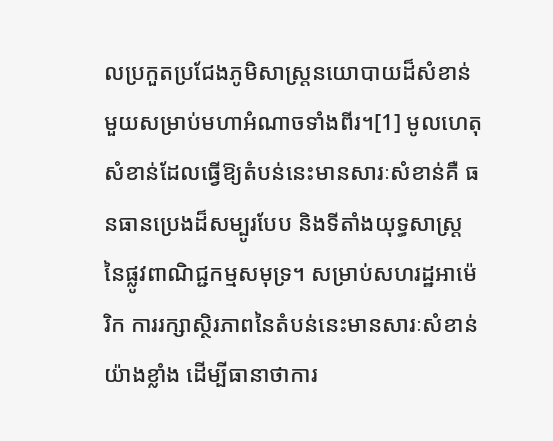លប្រកួតប្រជែងភូមិសាស្ត្រនយោបាយដ៏សំខាន់មួយសម្រាប់មហាអំណាចទាំងពីរ។[1] មូលហេតុសំខាន់ដែលធ្វើឱ្យតំបន់នេះមានសារៈសំខាន់គឺ ធនធានប្រេងដ៏សម្បូរបែប និងទីតាំងយុទ្ធសាស្ត្រនៃផ្លូវពាណិជ្ជកម្មសមុទ្រ។ សម្រាប់សហរដ្ឋអាម៉េរិក ការរក្សាស្ថិរភាពនៃតំបន់នេះមានសារៈសំខាន់យ៉ាងខ្លាំង ដើម្បីធានាថាការ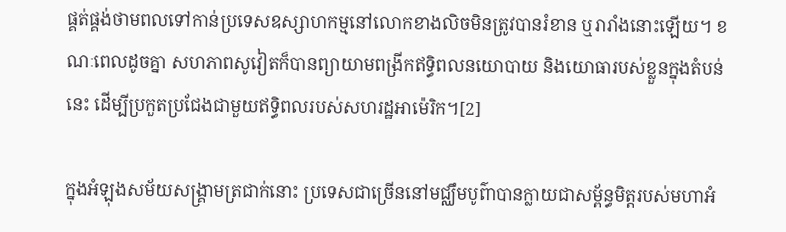ផ្គត់ផ្គង់ថាមពលទៅកាន់ប្រទេសឧស្សាហកម្មនៅលោកខាងលិចមិនត្រូវបានរំខាន ឬរារាំងនោះឡើយ។ ខណៈពេលដូចគ្នា សហភាពសូវៀតក៏បានព្យាយាមពង្រីកឥទ្ធិពលនយោបាយ និងយោធារបស់ខ្លួនក្នុងតំបន់នេះ ដើម្បីប្រកួតប្រជែងជាមួយឥទ្ធិពលរបស់សហរដ្ឋអាម៉េរិក។[2]

ក្នុងអំឡុងសម័យសង្គ្រាមត្រជាក់នោះ ប្រទេសជាច្រើននៅមជ្ឈឹមបូព៌ាបានក្លាយជាសម្ព័ន្ធមិត្តរបស់មហាអំ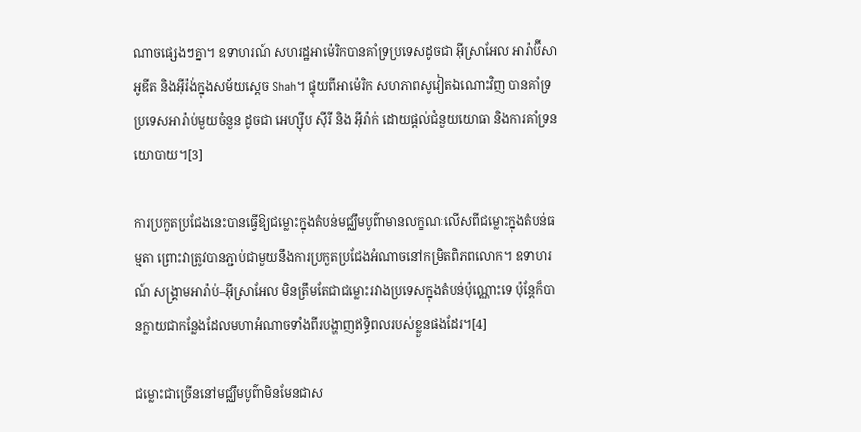ណាចផ្សេងៗគ្នា។ ឧទាហរណ៍ សហរដ្ឋអាម៉េរិកបានគាំទ្រប្រទេសដូចជា អ៊ីស្រាអែល អារ៉ាប៊ីសាអូឌីត និងអ៊ីរ៉ង់ក្នុងសម័យស្តេច Shah។ ផ្ទុយពីអាម៉េរិក សហភាពសូវៀតឯណោះវិញ បានគាំទ្រប្រទេសអារ៉ាប់មួយចំនួន ដូចជា អេហ្ស៊ីប ស៊ីរី និង អ៊ីរ៉ាក់ ដោយផ្តល់ជំនួយយោធា និងការគាំទ្រនយោបាយ។[3]

ការប្រកួតប្រជែងនេះបានធ្វើឱ្យជម្លោះក្នុងតំបន់មជ្ឈឹមបូព៌ាមានលក្ខណៈលើសពីជម្លោះក្នុងតំបន់ធម្មតា ព្រោះវាត្រូវបានភ្ជាប់ជាមួយនឹងការប្រកួតប្រជែងអំណាចនៅកម្រិតពិភពលោក។ ឧទាហរណ៍ សង្គ្រាមអារ៉ាប់–អ៊ីស្រាអែល មិនត្រឹមតែជាជម្លោះរវាងប្រទេសក្នុងតំបន់ប៉ុណ្ណោះទេ ប៉ុន្តែក៏បានក្លាយជាកន្លែងដែលមហាអំណាចទាំងពីរបង្ហាញឥទ្ធិពលរបស់ខ្លួនផងដែរ។[4]

ជម្លោះជាច្រើននៅមជ្ឈឹមបូព៌ាមិនមែនជាស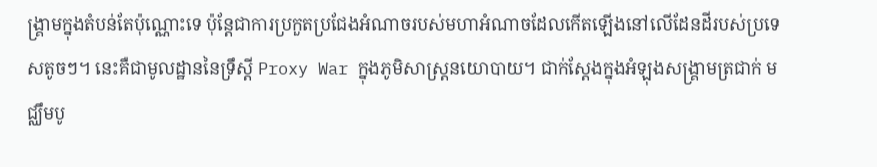ង្គ្រាមក្នុងតំបន់តែប៉ុណ្ណោះទេ ប៉ុន្តែជាការប្រកួតប្រជែងអំណាចរបស់មហាអំណាចដែលកើតឡើងនៅលើដែនដីរបស់ប្រទេសតូចៗ។ នេះគឺជាមូលដ្ឋាននៃទ្រឹស្តី Proxy War ក្នុងភូមិសាស្ត្រនយោបាយ។ ជាក់ស្តែងក្នុងអំឡុងសង្គ្រាមត្រជាក់ មជ្ឈឹមបូ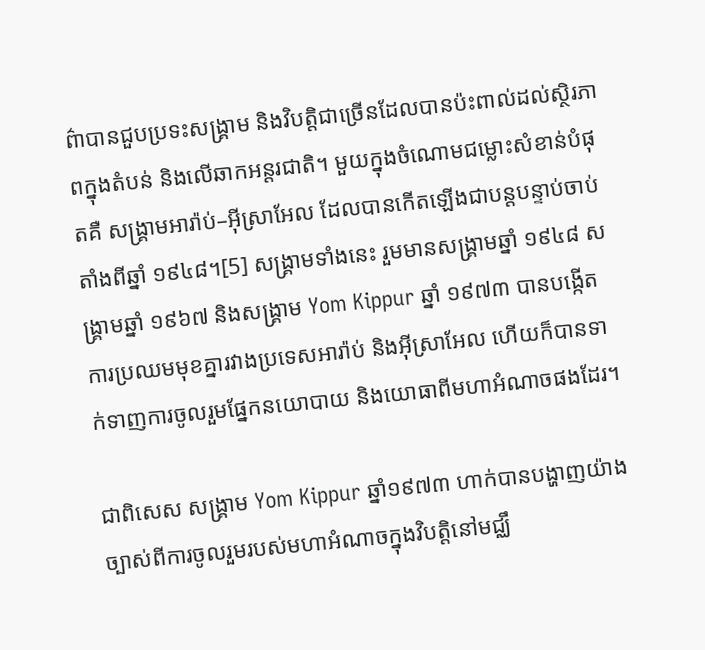ព៌ាបានជួបប្រទះសង្គ្រាម និងវិបត្តិជាច្រើនដែលបានប៉ះពាល់ដល់ស្ថិរភាពក្នុងតំបន់ និងលើឆាកអន្តរជាតិ។ មួយក្នុងចំណោមជម្លោះសំខាន់បំផុតគឺ សង្គ្រាមអារ៉ាប់–អ៊ីស្រាអែល ដែលបានកើតឡើងជាបន្តបន្ទាប់ចាប់តាំងពីឆ្នាំ ១៩៤៨។[5] សង្គ្រាមទាំងនេះ រួមមានសង្គ្រាមឆ្នាំ ១៩៤៨ សង្គ្រាមឆ្នាំ ១៩៦៧ និងសង្គ្រាម Yom Kippur ឆ្នាំ ១៩៧៣ បានបង្កើតការប្រឈមមុខគ្នារវាងប្រទេសអារ៉ាប់ និងអ៊ីស្រាអែល ហើយក៏បានទាក់ទាញការចូលរួមផ្នែកនយោបាយ និងយោធាពីមហាអំណាចផងដែរ។

ជាពិសេស សង្គ្រាម Yom Kippur ឆ្នាំ១៩៧៣ ហាក់បានបង្ហាញយ៉ាងច្បាស់ពីការចូលរួមរបស់មហាអំណាចក្នុងវិបត្តិនៅមជ្ឈឹ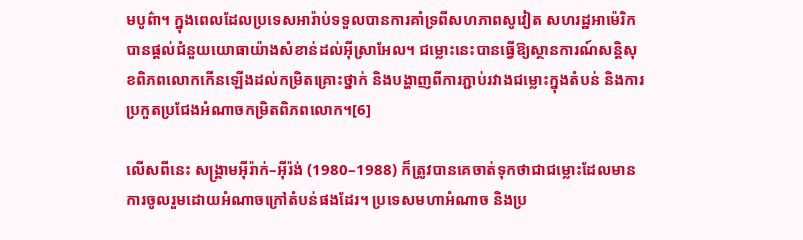មបូព៌ា។ ក្នុងពេលដែលប្រទេសអារ៉ាប់ទទួលបានការគាំទ្រពីសហភាពសូវៀត សហរដ្ឋអាម៉េរិកបានផ្តល់ជំនួយយោធាយ៉ាងសំខាន់ដល់អ៊ីស្រាអែល។ ជម្លោះនេះបានធ្វើឱ្យស្ថានការណ៍សន្តិសុខពិភពលោកកើនឡើងដល់កម្រិតគ្រោះថ្នាក់ និងបង្ហាញពីការភ្ជាប់រវាងជម្លោះក្នុងតំបន់ និងការប្រកួតប្រជែងអំណាចកម្រិតពិភពលោក។[6]

លើសពីនេះ សង្គ្រាមអ៊ីរ៉ាក់–អ៊ីរ៉ង់ (1980–1988) ក៏ត្រូវបានគេចាត់ទុកថាជាជម្លោះដែលមានការចូលរួមដោយអំណាចក្រៅតំបន់ផងដែរ។ ប្រទេសមហាអំណាច និងប្រ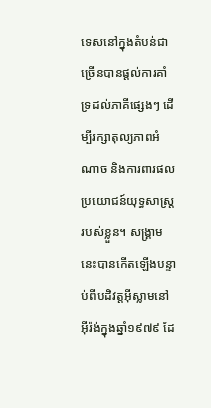ទេសនៅក្នុងតំបន់ជាច្រើនបានផ្តល់ការគាំទ្រដល់ភាគីផ្សេងៗ ដើម្បីរក្សាតុល្យភាពអំណាច និងការពារផលប្រយោជន៍យុទ្ធសាស្ត្ររបស់ខ្លួន។ សង្គ្រាមនេះបានកើតឡើងបន្ទាប់ពីបដិវត្តអ៊ីស្លាមនៅអ៊ីរ៉ង់ក្នុងឆ្នាំ១៩៧៩ ដែ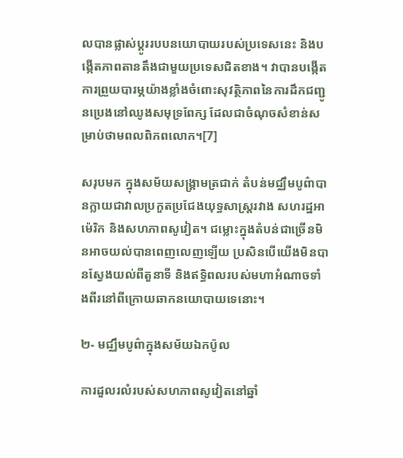លបានផ្លាស់ប្តូររបបនយោបាយរបស់ប្រទេសនេះ និងបង្កើតភាពតានតឹងជាមួយប្រទេសជិតខាង។ វាបានបង្កើតការព្រួយបារម្ភយ៉ាងខ្លាំងចំពោះសុវត្ថិភាពនៃការដឹកជញ្ជូនប្រេងនៅឈូងសមុទ្រពែក្ស ដែលជាចំណុចសំខាន់សម្រាប់ថាមពលពិភពលោក។[7]

សរុបមក ក្នុងសម័យសង្គ្រាមត្រជាក់ តំបន់មជ្ឈឹមបូព៌ាបានក្លាយជាវាលប្រកួតប្រជែងយុទ្ធសាស្ត្ររវាង សហរដ្ឋអាម៉េរិក និងសហភាពសូវៀត។ ជម្លោះក្នុងតំបន់ជាច្រើនមិនអាចយល់បានពេញលេញឡើយ ប្រសិនបើយើងមិនបានស្វែងយល់ពីតួនាទី និងឥទ្ធិពលរបស់មហាអំណាចទាំងពីរនៅពីក្រោយឆាកនយោបាយទេនោះ។

២- មជ្ឈឹមបូព៌ាក្នុងសម័យឯកប៉ូល

ការដួលរលំរបស់សហភាពសូវៀតនៅឆ្នាំ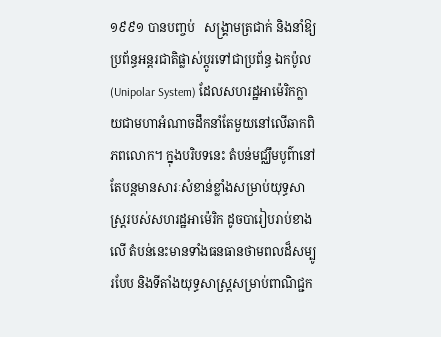១៩៩១ បានបញ្ចប់   សង្គ្រាមត្រជាក់ និងនាំឱ្យប្រព័ន្ធអន្តរជាតិផ្លាស់ប្តូរទៅជាប្រព័ន្ធ ឯកប៉ូល (Unipolar System) ដែលសហរដ្ឋអាម៉េរិកក្លាយជាមហាអំណាចដឹកនាំតែមួយនៅលើឆាកពិភពលោក។ ក្នុងបរិបទនេះ តំបន់មជ្ឈឹមបូព៌ានៅតែបន្តមានសារៈសំខាន់ខ្លាំងសម្រាប់យុទ្ធសាស្ត្ររបស់សហរដ្ឋអាម៉េរិក ដូចបារៀបរាប់ខាងលើ តំបន់នេះមានទាំងធនធានថាមពលដ៏សម្បូរបែប និងទីតាំងយុទ្ធសាស្ត្រសម្រាប់ពាណិជ្ជក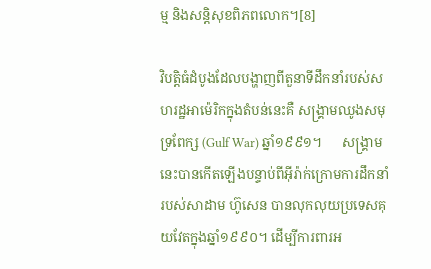ម្ម និងសន្តិសុខពិភពលោក។[8]

វិបត្តិធំដំបូងដែលបង្ហាញពីតួនាទីដឹកនាំរបស់សហរដ្ឋអាម៉េរិកក្នុងតំបន់នេះគឺ សង្គ្រាមឈូងសមុទ្រពែក្ស (Gulf War) ឆ្នាំ១៩៩១។      សង្គ្រាមនេះបានកើតឡើងបន្ទាប់ពីអ៊ីរ៉ាក់ក្រោមការដឹកនាំរបស់សាដាម ហ៊ូសេន បានលុកលុយប្រទេសគុយវែតក្នុងឆ្នាំ១៩៩០។ ដើម្បីការពារអ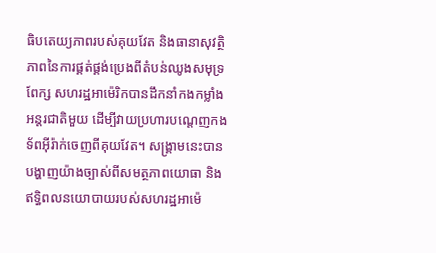ធិបតេយ្យភាពរបស់គុយវែត និងធានាសុវត្ថិភាពនៃការផ្គត់ផ្គង់ប្រេងពីតំបន់ឈូងសមុទ្រពែក្ស សហរដ្ឋអាម៉េរិកបានដឹកនាំកងកម្លាំងអន្តរជាតិមួយ ដើម្បីវាយប្រហារបណ្តេញកងទ័ពអ៊ីរ៉ាក់ចេញពីគុយវែត។ សង្គ្រាមនេះបានបង្ហាញយ៉ាងច្បាស់ពីសមត្ថភាពយោធា និងឥទ្ធិពលនយោបាយរបស់សហរដ្ឋអាម៉េ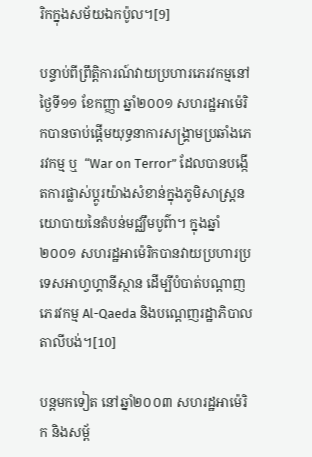រិកក្នុងសម័យឯកប៉ូល។[9]

បន្ទាប់ពីព្រឹត្តិការណ៍វាយប្រហារភេរវកម្មនៅថ្ងៃទី១១ ខែកញ្ញា ឆ្នាំ២០០១ សហរដ្ឋអាម៉េរិកបានចាប់ផ្តើមយុទ្ធនាការសង្គ្រាមប្រឆាំងភេរវកម្ម ឬ  “War on Terror” ដែលបានបង្កើតការផ្លាស់ប្តូរយ៉ាងសំខាន់ក្នុងភូមិសាស្ត្រនយោបាយនៃតំបន់មជ្ឈឹមបូព៌ា។ ក្នុងឆ្នាំ២០០១ សហរដ្ឋអាម៉េរិកបានវាយប្រហារប្រទេសអាហ្វហ្គានីស្ថាន ដើម្បីបំបាត់បណ្តាញភេរវកម្ម Al-Qaeda និងបណ្តេញរដ្ឋាភិបាលតាលីបង់។[10]

បន្តមកទៀត នៅឆ្នាំ២០០៣ សហរដ្ឋអាម៉េរិក និងសម្ព័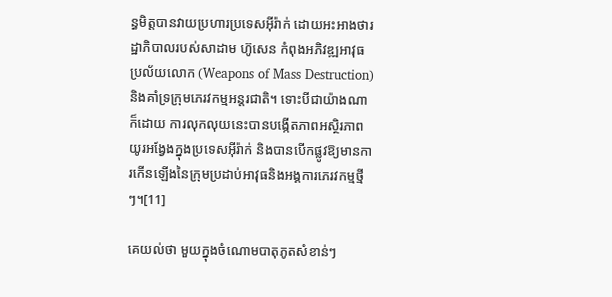ន្ធមិត្តបានវាយប្រហារប្រទេសអ៊ីរ៉ាក់ ដោយអះអាងថារដ្ឋាភិបាលរបស់សាដាម ហ៊ូសេន កំពុងអភិវឌ្ឍអាវុធប្រល័យលោក (Weapons of Mass Destruction) និងគាំទ្រក្រុមភេរវកម្មអន្តរជាតិ។ ទោះបីជាយ៉ាងណាក៏ដោយ ការលុកលុយនេះបានបង្កើតភាពអស្ថិរភាពយូរអង្វែងក្នុងប្រទេសអ៊ីរ៉ាក់ និងបានបើកផ្លូវឱ្យមានការកើនឡើងនៃក្រុមប្រដាប់អាវុធនិងអង្គការភេរវកម្មថ្មីៗ។[11]

គេយល់ថា មួយក្នុងចំណោមបាតុភូតសំខាន់ៗ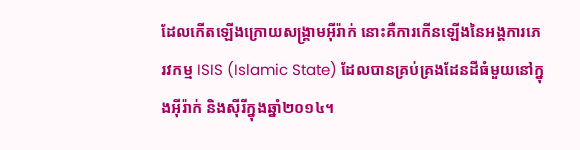ដែលកើតឡើងក្រោយសង្គ្រាមអ៊ីរ៉ាក់ នោះគឺការកើនឡើងនៃអង្គការភេរវកម្ម ISIS (Islamic State) ដែលបានគ្រប់គ្រងដែនដីធំមួយនៅក្នុងអ៊ីរ៉ាក់ និងស៊ីរីក្នុងឆ្នាំ២០១៤។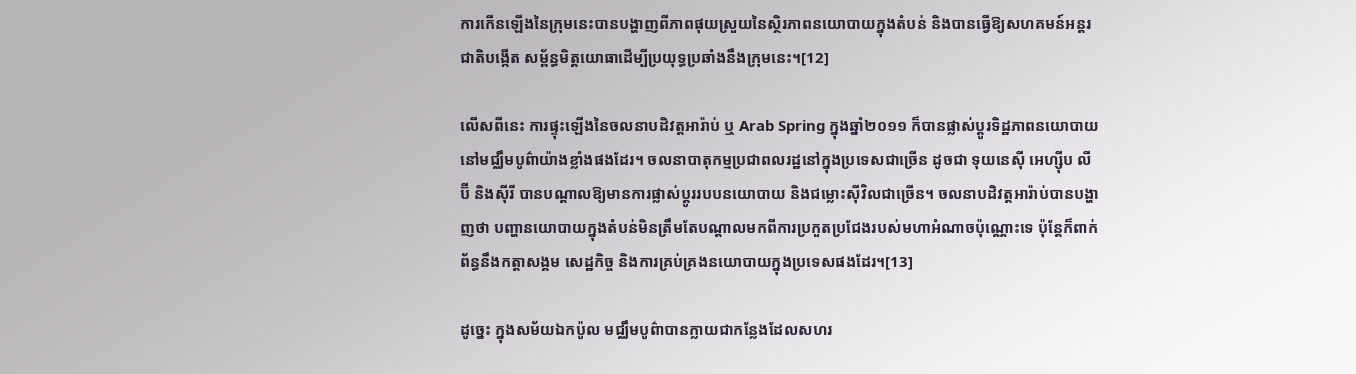ការកើនឡើងនៃក្រុមនេះបានបង្ហាញពីភាពផុយស្រួយនៃស្ថិរភាពនយោបាយក្នុងតំបន់ និងបានធ្វើឱ្យសហគមន៍អន្តរជាតិបង្កើត សម្ព័ន្ធមិត្តយោធាដើម្បីប្រយុទ្ធប្រឆាំងនឹងក្រុមនេះ។[12]

លើសពីនេះ ការផ្ទុះឡើងនៃចលនាបដិវត្តអារ៉ាប់ ឬ Arab Spring ក្នុងឆ្នាំ២០១១ ក៏បានផ្លាស់ប្តូរទិដ្ឋភាពនយោបាយនៅមជ្ឈឹមបូព៌ាយ៉ាងខ្លាំងផងដែរ។ ចលនាបាតុកម្មប្រជាពលរដ្ឋនៅក្នុងប្រទេសជាច្រើន ដូចជា ទុយនេស៊ី អេហ្ស៊ីប លីប៊ី និងស៊ីរី បានបណ្តាលឱ្យមានការផ្លាស់ប្តូររបបនយោបាយ និងជម្លោះស៊ីវិលជាច្រើន។ ចលនាបដិវត្តអារ៉ាប់បានបង្ហាញថា បញ្ហានយោបាយក្នុងតំបន់មិនត្រឹមតែបណ្តាលមកពីការប្រកួតប្រជែងរបស់មហាអំណាចប៉ុណ្ណោះទេ ប៉ុន្តែក៏ពាក់ព័ន្ធនឹងកត្តាសង្គម សេដ្ឋកិច្ច និងការគ្រប់គ្រងនយោបាយក្នុងប្រទេសផងដែរ។[13]

ដូច្នេះ ក្នុងសម័យឯកប៉ូល មជ្ឈឹមបូព៌ាបានក្លាយជាកន្លែងដែលសហរ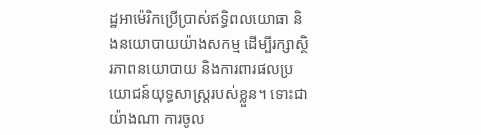ដ្ឋអាម៉េរិកប្រើប្រាស់ឥទ្ធិពលយោធា និងនយោបាយយ៉ាងសកម្ម ដើម្បីរក្សាស្ថិរភាពនយោបាយ និងការពារផលប្រយោជន៍យុទ្ធសាស្ត្ររបស់ខ្លួន។ ទោះជាយ៉ាងណា ការចូល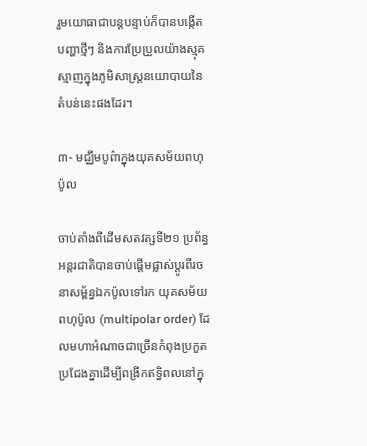រួមយោធាជាបន្តបន្ទាប់ក៏បានបង្កើតបញ្ហាថ្មីៗ និងការប្រែប្រួលយ៉ាងស្មុគស្មាញក្នុងភូមិសាស្ត្រនយោបាយនៃតំបន់នេះផងដែរ។

៣- មជ្ឈឹមបូព៌ាក្នុងយុគសម័យពហុប៉ូល

ចាប់តាំងពីដើមសតវត្សទី២១ ប្រព័ន្ធអន្តរជាតិបានចាប់ផ្តើមផ្លាស់ប្តូរពីរចនាសម្ព័ន្ធឯកប៉ូលទៅរក យុគសម័យពហុប៉ូល (multipolar order) ដែលមហាអំណាចជាច្រើនកំពុងប្រកួតប្រជែងគ្នាដើម្បីពង្រីកឥទ្ធិពលនៅក្នុ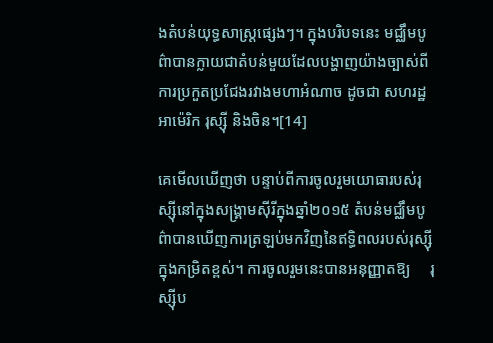ងតំបន់យុទ្ធសាស្ត្រផ្សេងៗ។ ក្នុងបរិបទនេះ មជ្ឈឹមបូព៌ាបានក្លាយជាតំបន់មួយដែលបង្ហាញយ៉ាងច្បាស់ពីការប្រកួតប្រជែងរវាងមហាអំណាច ដូចជា សហរដ្ឋអាម៉េរិក រុស្ស៊ី និងចិន។[14]

គេមើលឃើញថា បន្ទាប់ពីការចូលរួមយោធារបស់រុស្ស៊ីនៅក្នុងសង្គ្រាមស៊ីរីក្នុងឆ្នាំ២០១៥ តំបន់មជ្ឈឹមបូព៌ាបានឃើញការត្រឡប់មកវិញនៃឥទ្ធិពលរបស់រុស្ស៊ីក្នុងកម្រិតខ្ពស់។ ការចូលរួមនេះបានអនុញ្ញាតឱ្យ     រុស្ស៊ីប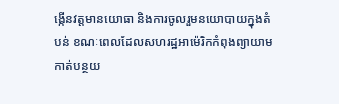ង្កើនវត្តមានយោធា និងការចូលរួមនយោបាយក្នុងតំបន់ ខណៈពេលដែលសហរដ្ឋអាម៉េរិកកំពុងព្យាយាមកាត់បន្ថយ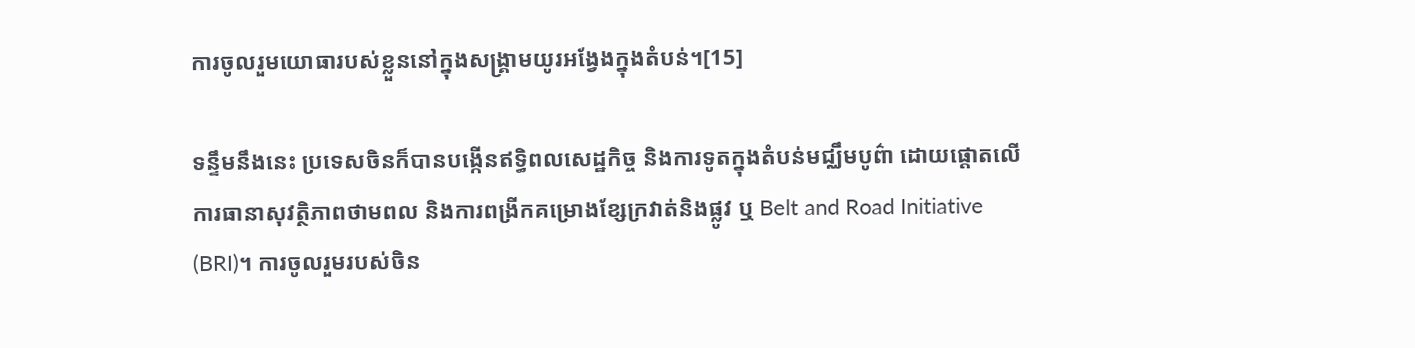ការចូលរួមយោធារបស់ខ្លួននៅក្នុងសង្គ្រាមយូរអង្វែងក្នុងតំបន់។[15]

ទន្ទឹមនឹងនេះ ប្រទេសចិនក៏បានបង្កើនឥទ្ធិពលសេដ្ឋកិច្ច និងការទូតក្នុងតំបន់មជ្ឈឹមបូព៌ា ដោយផ្តោតលើការធានាសុវត្ថិភាពថាមពល និងការពង្រីកគម្រោងខ្សែក្រវាត់និងផ្លូវ ឬ Belt and Road Initiative (BRI)។ ការចូលរួមរបស់ចិន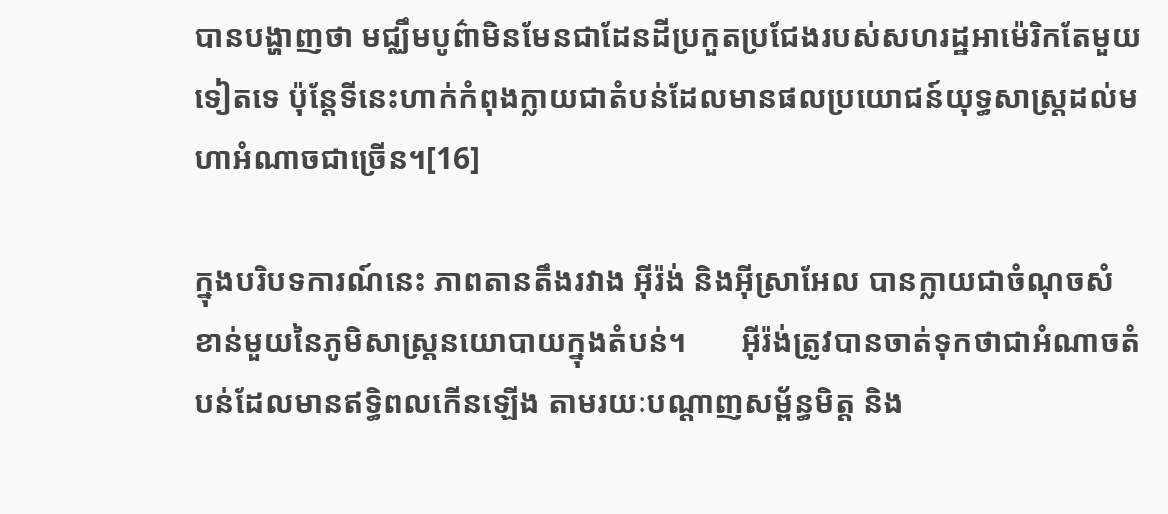បានបង្ហាញថា មជ្ឈឹមបូព៌ាមិនមែនជាដែនដីប្រកួតប្រជែងរបស់សហរដ្ឋអាម៉េរិកតែមួយទៀតទេ ប៉ុន្តែទីនេះហាក់កំពុងក្លាយជាតំបន់ដែលមានផលប្រយោជន៍យុទ្ធសាស្ត្រដល់មហាអំណាចជាច្រើន។[16]

ក្នុងបរិបទការណ៍នេះ ភាពតានតឹងរវាង អ៊ីរ៉ង់ និងអ៊ីស្រាអែល បានក្លាយជាចំណុចសំខាន់មួយនៃភូមិសាស្ត្រនយោបាយក្នុងតំបន់។       អ៊ីរ៉ង់ត្រូវបានចាត់ទុកថាជាអំណាចតំបន់ដែលមានឥទ្ធិពលកើនឡើង តាមរយៈបណ្តាញសម្ព័ន្ធមិត្ត និង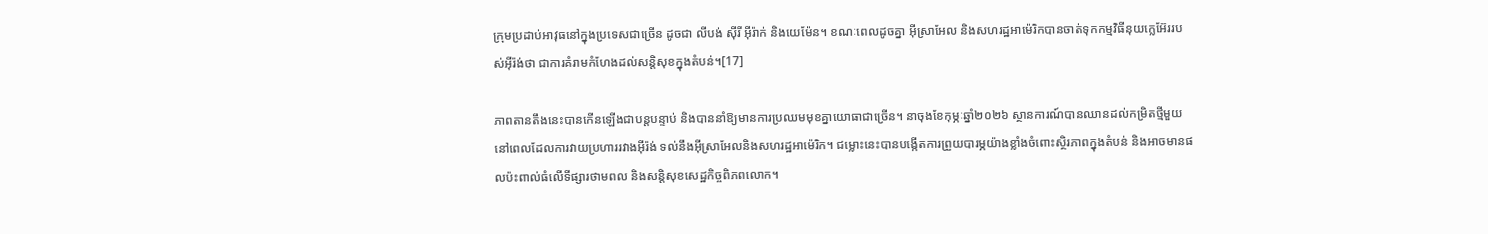ក្រុមប្រដាប់អាវុធនៅក្នុងប្រទេសជាច្រើន ដូចជា លីបង់ ស៊ីរី អ៊ីរ៉ាក់ និងយេម៉ែន។ ខណៈពេលដូចគ្នា អ៊ីស្រាអែល និងសហរដ្ឋអាម៉េរិកបានចាត់ទុកកម្មវិធីនុយក្លេអ៊ែររបស់អ៊ីរ៉ង់ថា ជាការគំរាមកំហែងដល់សន្តិសុខក្នុងតំបន់។[17]

ភាពតានតឹងនេះបានកើនឡើងជាបន្តបន្ទាប់ និងបាននាំឱ្យមានការប្រឈមមុខគ្នាយោធាជាច្រើន។ នាចុងខែកុម្ភៈឆ្នាំ២០២៦ ស្ថានការណ៍បានឈានដល់កម្រិតថ្មីមួយ នៅពេលដែលការវាយប្រហាររវាងអ៊ីរ៉ង់ ទល់នឹងអ៊ីស្រាអែលនិងសហរដ្ឋអាម៉េរិក។ ជម្លោះនេះបានបង្កើតការព្រួយបារម្ភយ៉ាងខ្លាំងចំពោះស្ថិរភាពក្នុងតំបន់ និងអាចមានផលប៉ះពាល់ធំលើទីផ្សារថាមពល និងសន្តិសុខសេដ្ឋកិច្ចពិភពលោក។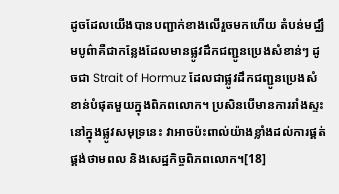ដូចដែលយើងបានបញ្ជាក់ខាងលើរួចមកហើយ តំបន់មជ្ឈឹមបូព៌ាគឺជាកន្លែងដែលមានផ្លូវដឹកជញ្ជូនប្រេងសំខាន់ៗ ដូចជា Strait of Hormuz ដែលជាផ្លូវដឹកជញ្ជូនប្រេងសំខាន់បំផុតមួយក្នុងពិភពលោក។ ប្រសិនបើមានការរាំងស្ទះនៅក្នុងផ្លូវសមុទ្រនេះ វាអាចប៉ះពាល់យ៉ាងខ្លាំងដល់ការផ្គត់ផ្គង់ថាមពល និងសេដ្ឋកិច្ចពិភពលោក។[18]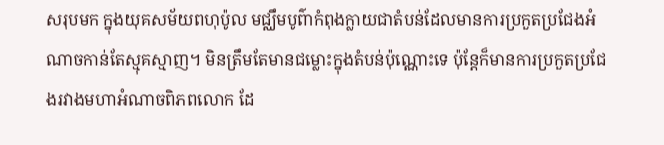សរុបមក ក្នុងយុគសម័យពហុប៉ូល មជ្ឈឹមបូព៌ាកំពុងក្លាយជាតំបន់ដែលមានការប្រកួតប្រជែងអំណាចកាន់តែស្មុគស្មាញ។ មិនត្រឹមតែមានជម្លោះក្នុងតំបន់ប៉ុណ្ណោះទេ ប៉ុន្តែក៏មានការប្រកួតប្រជែងរវាងមហាអំណាចពិភពលោក ដែ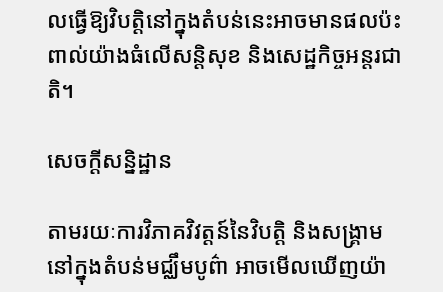លធ្វើឱ្យវិបត្តិនៅក្នុងតំបន់នេះអាចមានផលប៉ះពាល់យ៉ាងធំលើសន្តិសុខ និងសេដ្ឋកិច្ចអន្តរជាតិ។

សេចក្តីសន្និដ្ឋាន

តាមរយៈការវិភាគវិវត្តន៍នៃវិបត្តិ និងសង្គ្រាមនៅក្នុងតំបន់មជ្ឈឹមបូព៌ា អាចមើលឃើញយ៉ា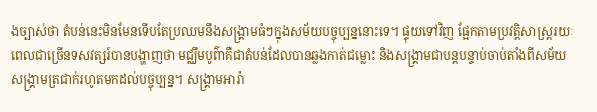ងច្បាស់ថា តំបន់នេះមិនមែនទើបតែប្រឈមនឹងសង្គ្រាមធំៗក្នុងសម័យបច្ចុប្បន្ននោះទេ។ ផ្ទុយទៅវិញ ផ្អែកតាមប្រវត្តិសាស្ត្ររយៈពេលជាច្រើនទសវត្សរ៍បានបង្ហាញថា មជ្ឈឹមបូព៌ាគឺជាតំបន់ដែលបានឆ្លងកាត់ជម្លោះ និងសង្គ្រាមជាបន្តបន្ទាប់ចាប់តាំងពីសម័យ   សង្គ្រាមត្រជាក់រហូតមកដល់បច្ចុប្បន្ន។ សង្គ្រាមអារ៉ា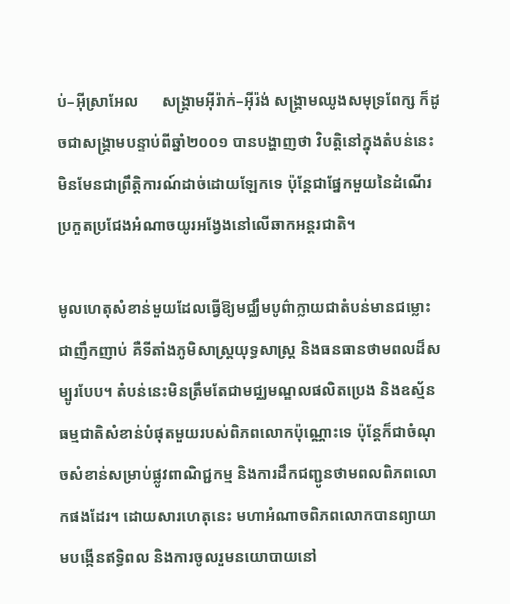ប់–អ៊ីស្រាអែល      សង្គ្រាមអ៊ីរ៉ាក់–អ៊ីរ៉ង់ សង្គ្រាមឈូងសមុទ្រពែក្ស ក៏ដូចជាសង្គ្រាមបន្ទាប់ពីឆ្នាំ២០០១ បានបង្ហាញថា វិបត្តិនៅក្នុងតំបន់នេះមិនមែនជាព្រឹត្តិការណ៍ដាច់ដោយឡែកទេ ប៉ុន្តែជាផ្នែកមួយនៃដំណើរប្រកួតប្រជែងអំណាចយូរអង្វែងនៅលើឆាកអន្តរជាតិ។

មូលហេតុសំខាន់មួយដែលធ្វើឱ្យមជ្ឈឹមបូព៌ាក្លាយជាតំបន់មានជម្លោះជាញឹកញាប់ គឺទីតាំងភូមិសាស្ត្រយុទ្ធសាស្ត្រ និងធនធានថាមពលដ៏សម្បូរបែប។ តំបន់នេះមិនត្រឹមតែជាមជ្ឈមណ្ឌលផលិតប្រេង និងឧស្ម័នធម្មជាតិសំខាន់បំផុតមួយរបស់ពិភពលោកប៉ុណ្ណោះទេ ប៉ុន្តែក៏ជាចំណុចសំខាន់សម្រាប់ផ្លូវពាណិជ្ជកម្ម និងការដឹកជញ្ជូនថាមពលពិភពលោកផងដែរ។ ដោយសារហេតុនេះ មហាអំណាចពិភពលោកបានព្យាយាមបង្កើនឥទ្ធិពល និងការចូលរួមនយោបាយនៅ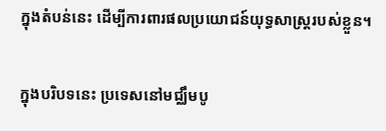ក្នុងតំបន់នេះ ដើម្បីការពារផលប្រយោជន៍យុទ្ធសាស្ត្ររបស់ខ្លួន។

ក្នុងបរិបទនេះ ប្រទេសនៅមជ្ឈឹមបូ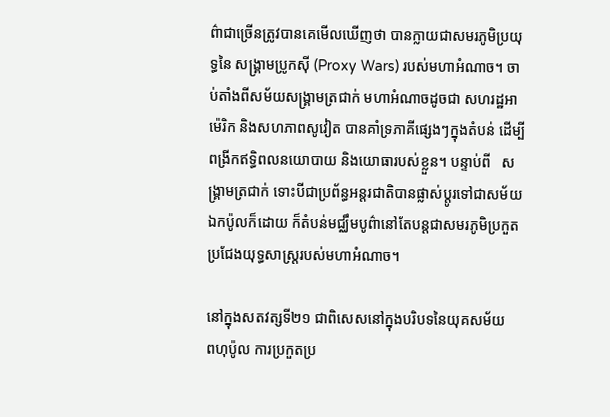ព៌ាជាច្រើនត្រូវបានគេមើលឃើញថា បានក្លាយជាសមរភូមិប្រយុទ្ធនៃ សង្គ្រាមប្រូកស៊ី (Proxy Wars) របស់មហាអំណាច។ ចាប់តាំងពីសម័យសង្គ្រាមត្រជាក់ មហាអំណាចដូចជា សហរដ្ឋអាម៉េរិក និងសហភាពសូវៀត បានគាំទ្រភាគីផ្សេងៗក្នុងតំបន់ ដើម្បីពង្រីកឥទ្ធិពលនយោបាយ និងយោធារបស់ខ្លួន។ បន្ទាប់ពី   សង្គ្រាមត្រជាក់ ទោះបីជាប្រព័ន្ធអន្តរជាតិបានផ្លាស់ប្តូរទៅជាសម័យឯកប៉ូលក៏ដោយ ក៏តំបន់មជ្ឈឹមបូព៌ានៅតែបន្តជាសមរភូមិប្រកួតប្រជែងយុទ្ធសាស្ត្ររបស់មហាអំណាច។

នៅក្នុងសតវត្សទី២១ ជាពិសេសនៅក្នុងបរិបទនៃយុគសម័យ    ពហុប៉ូល ការប្រកួតប្រ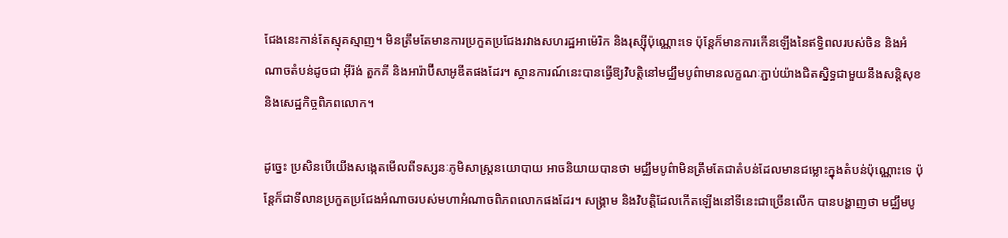ជែងនេះកាន់តែស្មុគស្មាញ។ មិនត្រឹមតែមានការប្រកួតប្រជែងរវាងសហរដ្ឋអាម៉េរិក និងរុស្ស៊ីប៉ុណ្ណោះទេ ប៉ុន្តែក៏មានការកើនឡើងនៃឥទ្ធិពលរបស់ចិន និងអំណាចតំបន់ដូចជា អ៊ីរ៉ង់ តួកគី និងអារ៉ាប៊ីសាអូឌីតផងដែរ។ ស្ថានការណ៍នេះបានធ្វើឱ្យវិបត្តិនៅមជ្ឈឹមបូព៌ាមានលក្ខណៈភ្ជាប់យ៉ាងជិតស្និទ្ធជាមួយនឹងសន្តិសុខ និងសេដ្ឋកិច្ចពិភពលោក។

ដូច្នេះ ប្រសិនបើយើងសង្កេតមើលពីទស្សនៈភូមិសាស្ត្រនយោបាយ អាចនិយាយបានថា មជ្ឈឹមបូព៌ាមិនត្រឹមតែជាតំបន់ដែលមានជម្លោះក្នុងតំបន់ប៉ុណ្ណោះទេ ប៉ុន្តែក៏ជាទីលានប្រកួតប្រជែងអំណាចរបស់មហាអំណាចពិភពលោកផងដែរ។ សង្គ្រាម និងវិបត្តិដែលកើតឡើងនៅទីនេះជាច្រើនលើក បានបង្ហាញថា មជ្ឈឹមបូ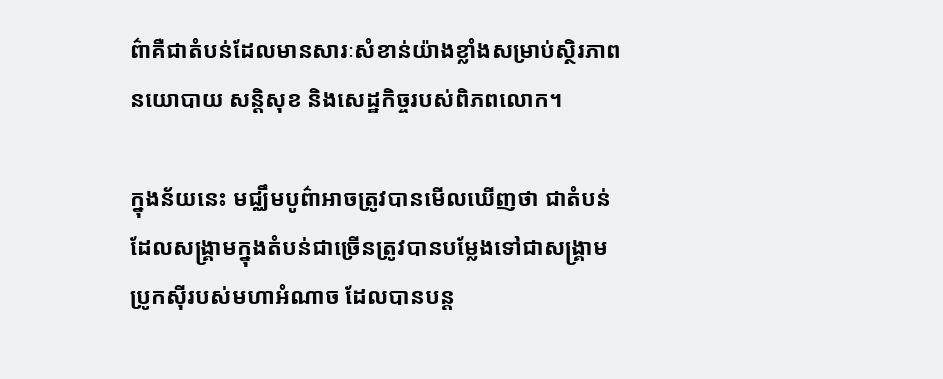ព៌ាគឺជាតំបន់ដែលមានសារៈសំខាន់យ៉ាងខ្លាំងសម្រាប់ស្ថិរភាពនយោបាយ សន្តិសុខ និងសេដ្ឋកិច្ចរបស់ពិភពលោក។

ក្នុងន័យនេះ មជ្ឈឹមបូព៌ាអាចត្រូវបានមើលឃើញថា ជាតំបន់ដែលសង្គ្រាមក្នុងតំបន់ជាច្រើនត្រូវបានបម្លែងទៅជាសង្គ្រាមប្រូកស៊ីរបស់មហាអំណាច ដែលបានបន្ត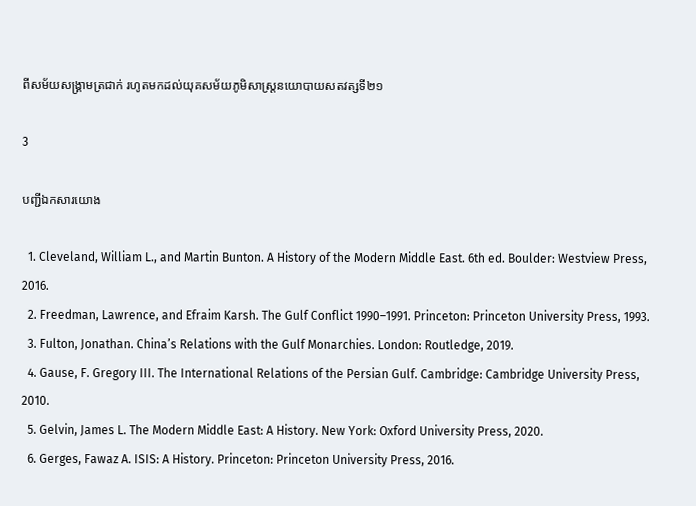ពីសម័យសង្គ្រាមត្រជាក់ រហូតមកដល់យុគសម័យភូមិសាស្ត្រនយោបាយសតវត្សទី២១

3

បញ្ជីឯកសារយោង

  1. Cleveland, William L., and Martin Bunton. A History of the Modern Middle East. 6th ed. Boulder: Westview Press, 2016.
  2. Freedman, Lawrence, and Efraim Karsh. The Gulf Conflict 1990–1991. Princeton: Princeton University Press, 1993.
  3. Fulton, Jonathan. China’s Relations with the Gulf Monarchies. London: Routledge, 2019.
  4. Gause, F. Gregory III. The International Relations of the Persian Gulf. Cambridge: Cambridge University Press, 2010.
  5. Gelvin, James L. The Modern Middle East: A History. New York: Oxford University Press, 2020.
  6. Gerges, Fawaz A. ISIS: A History. Princeton: Princeton University Press, 2016.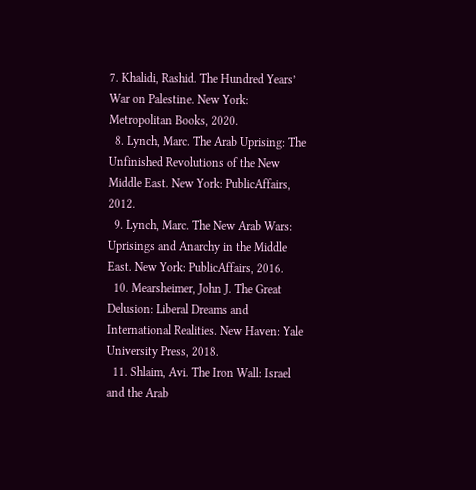7. Khalidi, Rashid. The Hundred Years’ War on Palestine. New York: Metropolitan Books, 2020.
  8. Lynch, Marc. The Arab Uprising: The Unfinished Revolutions of the New Middle East. New York: PublicAffairs, 2012.
  9. Lynch, Marc. The New Arab Wars: Uprisings and Anarchy in the Middle East. New York: PublicAffairs, 2016.
  10. Mearsheimer, John J. The Great Delusion: Liberal Dreams and International Realities. New Haven: Yale University Press, 2018.
  11. Shlaim, Avi. The Iron Wall: Israel and the Arab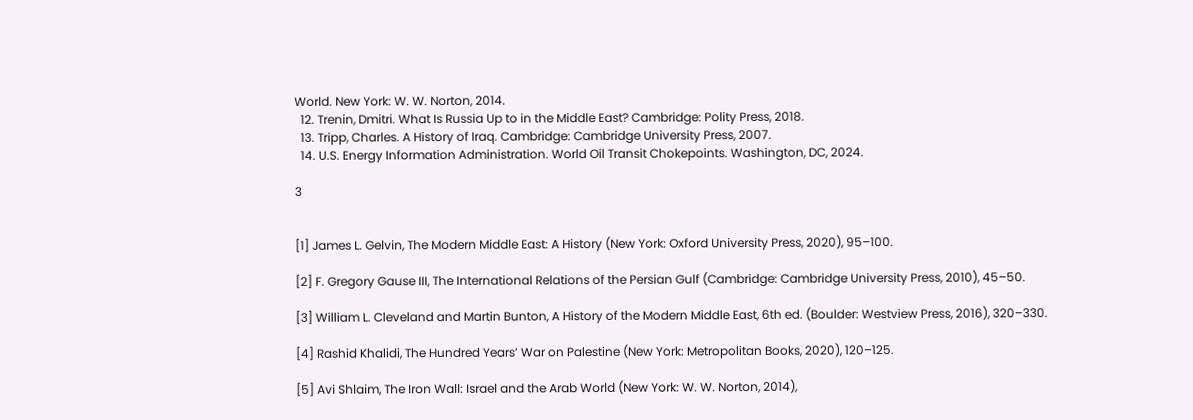World. New York: W. W. Norton, 2014.
  12. Trenin, Dmitri. What Is Russia Up to in the Middle East? Cambridge: Polity Press, 2018.
  13. Tripp, Charles. A History of Iraq. Cambridge: Cambridge University Press, 2007.
  14. U.S. Energy Information Administration. World Oil Transit Chokepoints. Washington, DC, 2024.

3


[1] James L. Gelvin, The Modern Middle East: A History (New York: Oxford University Press, 2020), 95–100.

[2] F. Gregory Gause III, The International Relations of the Persian Gulf (Cambridge: Cambridge University Press, 2010), 45–50.

[3] William L. Cleveland and Martin Bunton, A History of the Modern Middle East, 6th ed. (Boulder: Westview Press, 2016), 320–330.

[4] Rashid Khalidi, The Hundred Years’ War on Palestine (New York: Metropolitan Books, 2020), 120–125.

[5] Avi Shlaim, The Iron Wall: Israel and the Arab World (New York: W. W. Norton, 2014),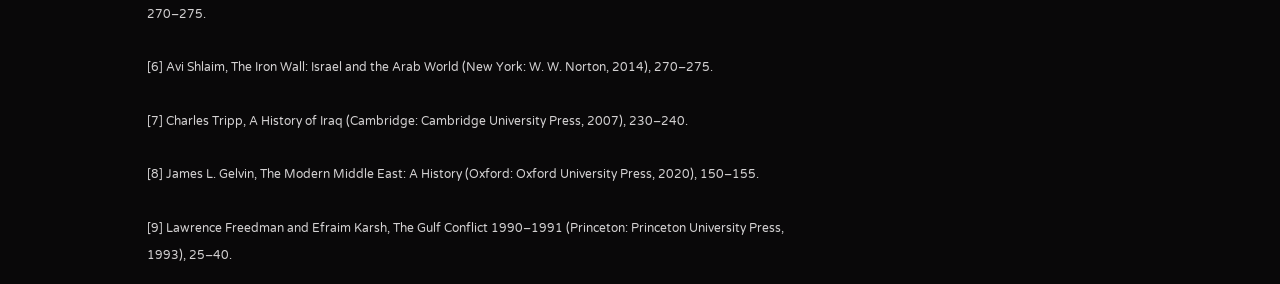270–275.

[6] Avi Shlaim, The Iron Wall: Israel and the Arab World (New York: W. W. Norton, 2014), 270–275.

[7] Charles Tripp, A History of Iraq (Cambridge: Cambridge University Press, 2007), 230–240.

[8] James L. Gelvin, The Modern Middle East: A History (Oxford: Oxford University Press, 2020), 150–155.

[9] Lawrence Freedman and Efraim Karsh, The Gulf Conflict 1990–1991 (Princeton: Princeton University Press, 1993), 25–40.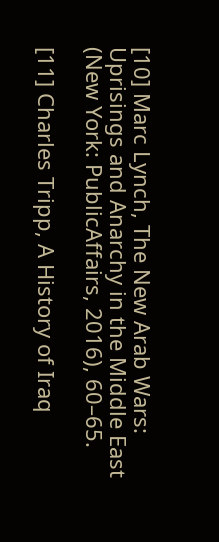[10] Marc Lynch, The New Arab Wars: Uprisings and Anarchy in the Middle East (New York: PublicAffairs, 2016), 60–65.

[11] Charles Tripp, A History of Iraq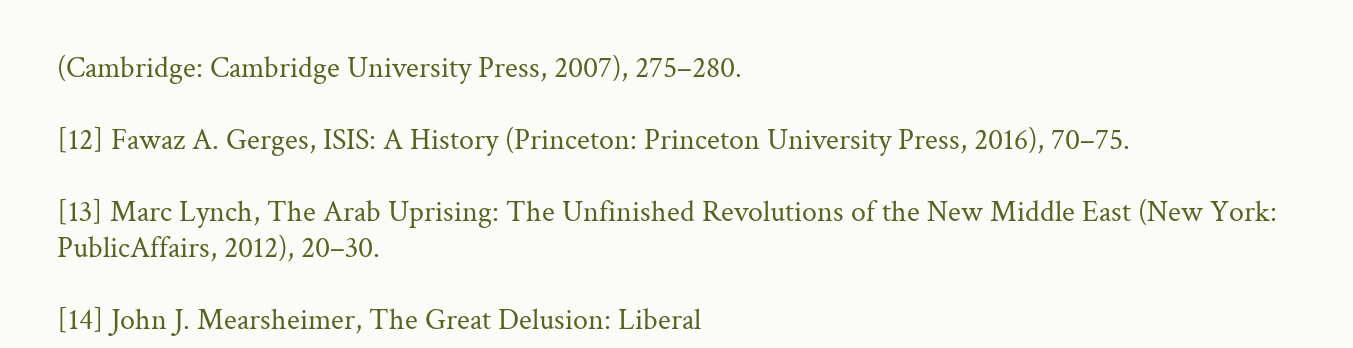(Cambridge: Cambridge University Press, 2007), 275–280.

[12] Fawaz A. Gerges, ISIS: A History (Princeton: Princeton University Press, 2016), 70–75.

[13] Marc Lynch, The Arab Uprising: The Unfinished Revolutions of the New Middle East (New York: PublicAffairs, 2012), 20–30.

[14] John J. Mearsheimer, The Great Delusion: Liberal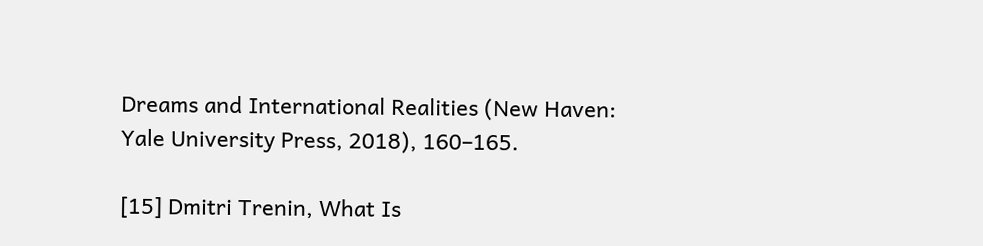Dreams and International Realities (New Haven: Yale University Press, 2018), 160–165.

[15] Dmitri Trenin, What Is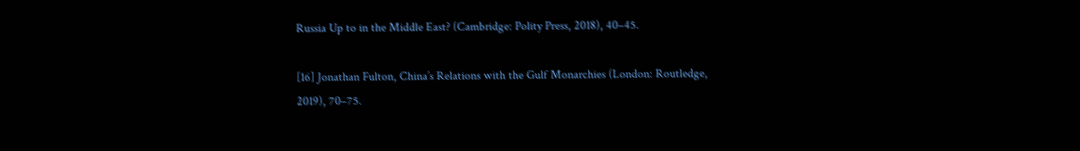Russia Up to in the Middle East? (Cambridge: Polity Press, 2018), 40–45.

[16] Jonathan Fulton, China’s Relations with the Gulf Monarchies (London: Routledge, 2019), 70–75.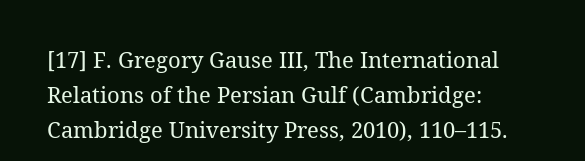[17] F. Gregory Gause III, The International Relations of the Persian Gulf (Cambridge: Cambridge University Press, 2010), 110–115.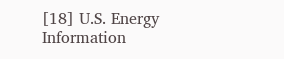[18] U.S. Energy Information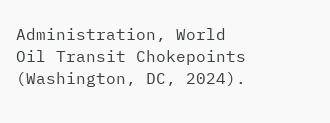Administration, World Oil Transit Chokepoints (Washington, DC, 2024).